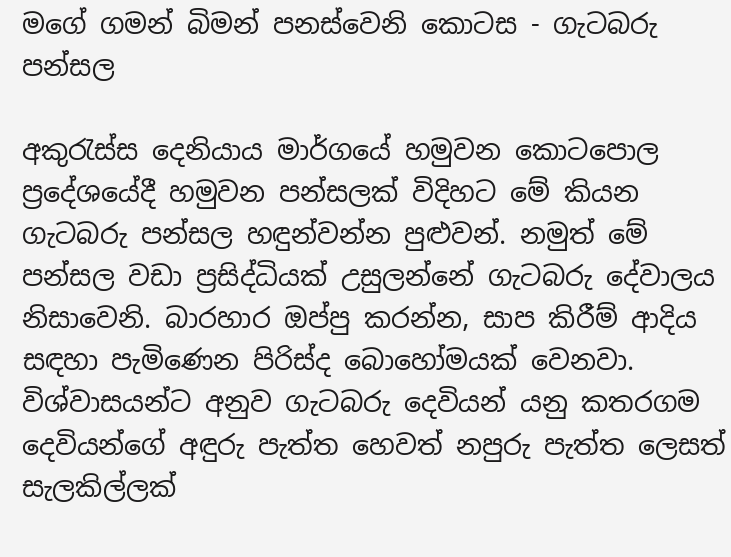මගේ ගමන් බිමන් පනස්වෙනි කොටස - ගැටබරු පන්සල

අකුරැස්ස දෙනියාය මාර්ගයේ හමුවන කොටපොල ප්‍රදේශයේදී හමුවන පන්සලක් විදිහට මේ කියන ගැටබරු පන්සල හඳුන්වන්න පුළුවන්. නමුත් මේ පන්සල වඩා ප්‍රසිද්ධියක් උසුලන්නේ ගැටබරු දේවාලය නිසාවෙනි. බාරහාර ඔප්පු කරන්න, සාප කිරීම් ආදිය සඳහා පැමිණෙන පිරිස්ද බොහෝමයක් වෙනවා. විශ්වාසයන්ට අනුව ගැටබරු දෙවියන් යනු කතරගම දෙවියන්ගේ අඳුරු පැත්ත හෙවත් නපුරු පැත්ත ලෙසත් සැලකිල්ලක්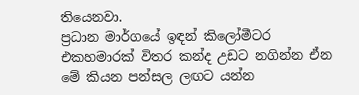තියෙනවා.
ප්‍රධාන මාර්ගයේ ඉඳන් කිලෝමීටර එකහමාරක් විතර කන්ද උඩට නගින්න ඒන මේ කියන පන්සල ලඟට යන්න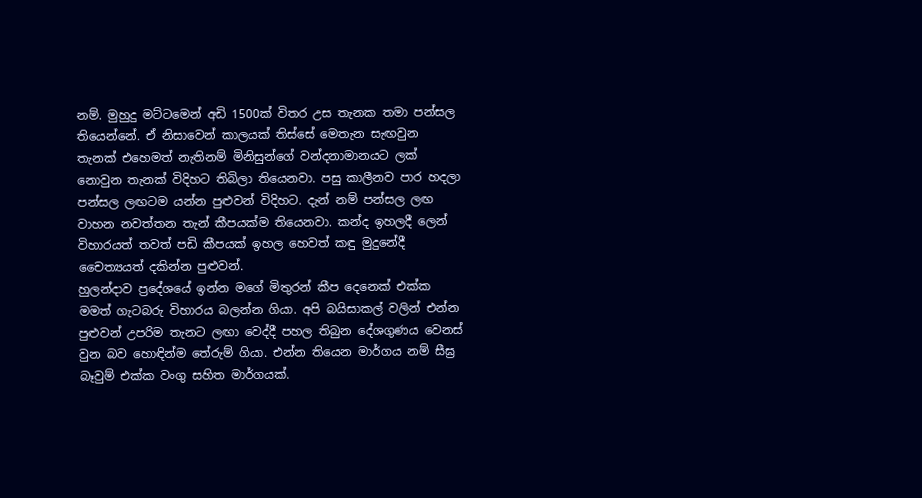නම්. මුහුදු මට්ටමෙන් අඩි 1500ක් විතර උස තැනක තමා පන්සල තියෙන්නේ. ඒ නිසාවෙන් කාලයක් තිස්සේ මෙතැන සැඟවුන තැනක් එහෙමත් නැතිනම් මිනිසුන්ගේ වන්දනාමානයට ලක් නොවුන තැනක් විදිහට තිබිලා තියෙනවා. පසු කාලීනව පාර හදලා පන්සල ලඟටම යන්න පුළුවන් විදිහට. දැන් නම් පන්සල ලඟ වාහන නවත්තන තැන් කීපයක්ම තියෙනවා. කන්ද ඉහලදී ලෙන් විහාරයත් තවත් පඩි කීපයක් ඉහල හෙවත් කඳු මුදුනේදී චෛත්‍යයත් දකින්න පුළුවන්.
හුලන්දාව ප්‍රදේශයේ ඉන්න මගේ මිතුරන් කීප දෙනෙක් එක්ක මමත් ගැටබරු විහාරය බලන්න ගියා. අපි බයිසාකල් වලින් එන්න පුළුවන් උපරිම තැනට ලඟා වෙද්දී පහල තිබුන දේශගුණය වෙනස් වුන බව හොඳින්ම තේරුම් ගියා. එන්න තියෙන මාර්ගය නම් සීඝ්‍ර බෑවුම් එක්ක වංගු සහිත මාර්ගයක්.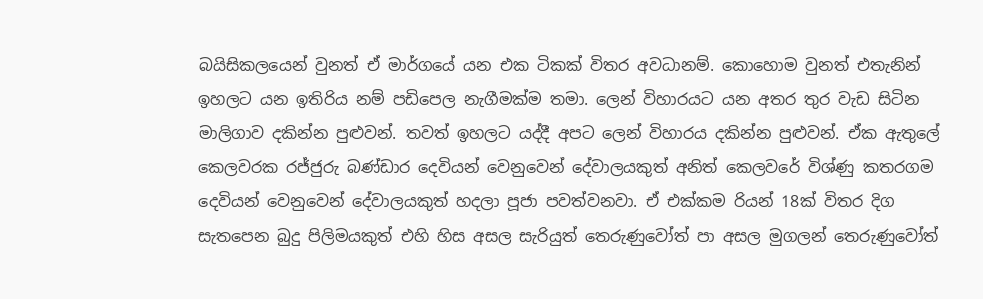බයිසිකලයෙන් වුනත් ඒ මාර්ගයේ යන එක ටිකක් විතර අවධානම්. කොහොම වුනත් එතැනින් ඉහලට යන ඉතිරිය නම් පඩිපෙල නැගීමක්ම තමා. ලෙන් විහාරයට යන අතර තුර වැඩ සිටින මාලිගාව දකින්න පුළුවන්. තවත් ඉහලට යද්දී අපට ලෙන් විහාරය දකින්න පුළුවන්. ඒක ඇතුලේ කෙලවරක රජ්ජුරු බණ්ඩාර දෙවියන් වෙනුවෙන් දේවාලයකුත් අනිත් කෙලවරේ විශ්ණු කතරගම දෙවියන් වෙනුවෙන් දේවාලයකුත් හදලා පූජා පවත්වනවා. ඒ එක්කම රියන් 18ක් විතර දිග සැතපෙන බුදු පිලිමයකුත් එහි හිස අසල සැරියුත් තෙරුණුවෝත් පා අසල මුගලන් තෙරුණුවෝත්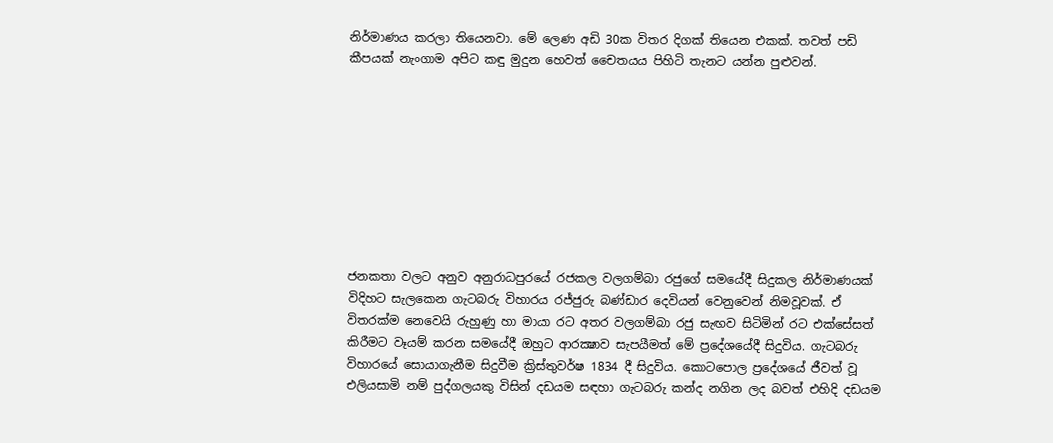නිර්මාණය කරලා තියෙනවා. මේ ලෙණ අඩි 30ක විතර දිගක් තියෙන එකක්. තවත් පඩි කීපයක් නැංගාම අපිට කඳු මුදුන හෙවත් චෛතයය පිහිටි තැනට යන්න පුළුවන්.









ජනකතා වලට අනුව අනුරාධපුරයේ රජකල වලගම්බා රජුගේ සමයේදී සිදුකල නිර්මාණයක් විදිහට සැලකෙන ගැටබරු විහාරය රජ්ජුරු බණ්ඩාර දෙවියන් වෙනුවෙන් නිමවූවක්. ඒ විතරක්ම නෙවෙයි රුහුණු හා මායා රට අතර වලගම්බා රජු සැඟව සිටිමින් රට එක්සේසත් කිරීමට වෑයම් කරන සමයේදී ඔහුට ආරක්‍ෂාව සැපයීමත් මේ ප්‍රදේශයේදී සිදුවිය. ගැටබරු විහාරයේ සොයාගැනීම සිදුවීම ක්‍රිස්තුවර්ෂ 1834 දී සිදුවිය. කොටපොල ප්‍රදේශයේ ජීවත් වූ එලියසාමි නම් පුද්ගලයකු විසින් දඩයම සඳහා ගැටබරු කන්ද නගින ලද බවත් එහිදි දඩයම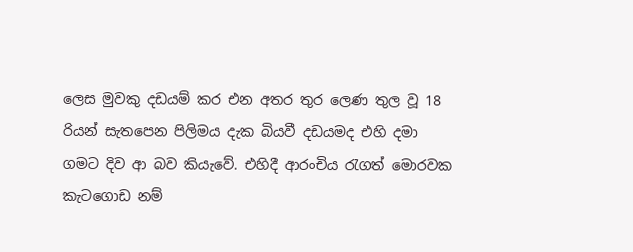ලෙස මුවකු දඩයම් කර එන අතර තුර ලෙණ තුල වූ 18 රියන් සැතපෙන පිලිමය දැක බියවී දඩයමද එහි දමා ගමට දිව ආ බව කියැවේ. එහිදී ආරංචිය රැගත් මොරවක කැටගොඩ නම්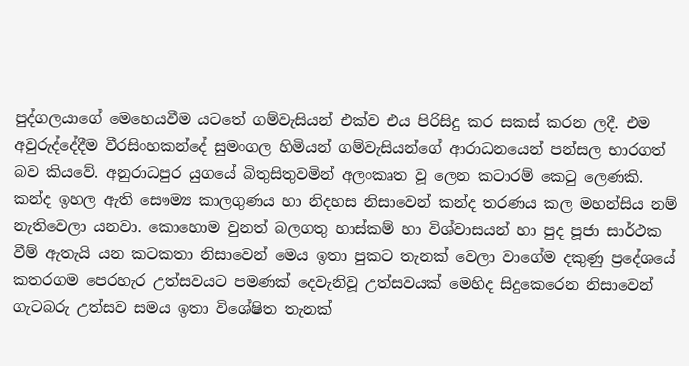පුද්ගලයාගේ මෙහෙයවීම යටතේ ගම්වැසියන් එක්ව එය පිරිසිදු කර සකස් කරන ලදී. එම අවුරුද්දේදීම වීරසිංහකන්දේ සුමංගල හිමියන් ගම්වැසියන්ගේ ආරාධනයෙන් පන්සල භාරගත් බව කියවේ. අනුරාධපුර යුගයේ බිතුසිතුවමින් අලංකෘත වූ ලෙන කටාරම් කෙටු ලෙණකි.
කන්ද ඉහල ඇති සෞම්‍ය කාලගුණය හා නිදහස නිසාවෙන් කන්ද තරණය කල මහන්සිය නම් නැතිවෙලා යනවා. කොහොම වුනත් බලගතු හාස්කම් හා විශ්වාසයන් හා පුද පූජා සාර්ථක වීම් ඇතැයි යන කටකතා නිසාවෙන් මෙය ඉතා පුකට තැනක් වෙලා වාගේම දකුණු ප්‍රදේශයේ කතරගම පෙරහැර උත්සවයට පමණක් දෙවැනිවූ උත්සවයක් මෙහිද සිදුකෙරෙන නිසාවෙන් ගැටබරු උත්සව සමය ඉතා විශේෂිත තැනක්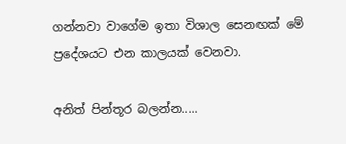ගන්නවා වාගේම ඉතා විශාල සෙනඟක් මේ ප්‍රදේශයට එන කාලයක් වෙනවා.

අනිත් පින්තූර බලන්න.....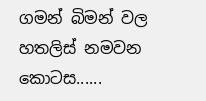ගමන් බිමන් වල හතලිස් නමවන කොටස......